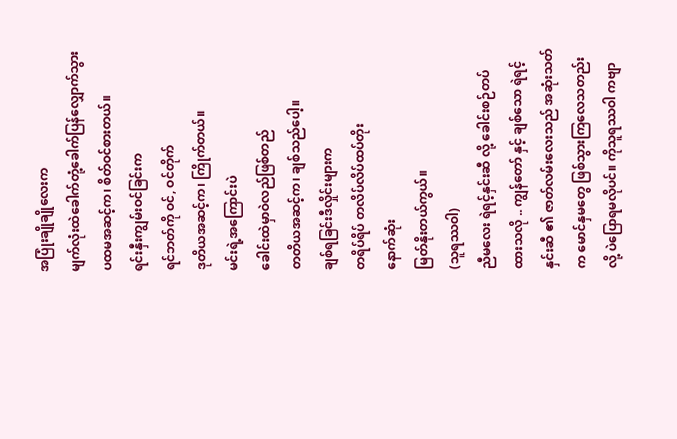အပြုံးချိုချိုလေးက
မျက်လုံးထဲခေါက်တုံ့ခေါက်ပြန်လျှောက်သွား
ပထမအဆင့်က၊ စိတ်ဝင်စားတယ်။
ရင်းနှီးကျွမ်းဝင်ခြင်းက
ရင်ဘတ်ကို ဝင်, ဝင်တိုက်
ဒုတိယအဆင့်က၊ ကြိုက်တယ်။
မင်းရဲ့အကြောင်းပဲ
ခေါင်းထဲမှာဝဲလည်ဖြစ်တည်
တတိယအဆင့်က၊ ချစ်သည်ပေါ့။
ချစ်ရခြင်းဒီလှိုင်းများက
တရိပ်ရိပ် တလိပ်လိပ်ထပ်တိုး
နောက်ဆုံး
မြတ်နိုးတယ်ကွယ်။
(သူရဿဝါ)
ညီမလေး ရဲရင့်နှင်းဆီ လို့ ခေါင်းစဉ်တပ်ထားသလို .. ကျွန်တော် နှင့် ချစ်သော ရဲရင့်နှင်းဆီ ၏ ဇာတ်လမ်းလေးသည် အဆုံးသတ်က မောင်နှမတွေ ဖြစ်သွားကြလေသတည်းလို့ ပဲပြောရမလိုပင်။ ကိုသူရဿဝါ ကဗျာ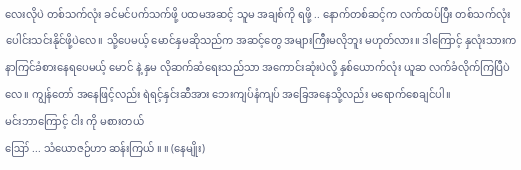လေးလိုပဲ တစ်သက်လုံး ခင်မင်ပက်သက်ဖို့ ပထမအဆင့် သူမ အချစ်ကို ရဖို့ .. နောက်တစ်ဆင့်က လက်ထပ်ပြီး တစ်သက်လုံးပေါင်းသင်းနိုင်ဖို့ပဲလေ။ သို့ပေမယ့် မောင်နှမဆိုသည်က အဆင့်တွေ အများကြီးမလိုဘူး မဟုတ်လား။ ဒါကြောင့် နှလုံးသားက နာကြင်ခံစားနေရပေမယ့် မောင် နဲ့ နှမ လိုဆက်ဆံရေးသည်သာ အကောင်းဆုံးပဲလို့ နှစ်ယောက်လုံး ယူဆ လက်ခံလိုက်ကြပြီပဲလေ။ ကျွန်တော် အနေဖြင့်လည်း ရဲရင့်နှင်းဆီအား ဘေးကျပ်နံကျပ် အခြေအနေသို့လည်း မရောက်စေချင်ပါ။
မင်းဘာကြောင့် ငါး ကို မစားတယ်
ဪ ... သံယောဇဉ်ဟာ ဆန်းကြယ် ။ ။ (နေမျိုး)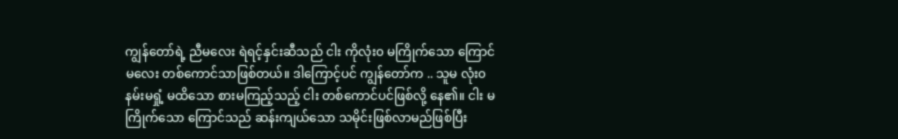ကျွန်တော်ရဲ့ ညီမလေး ရဲရင့်နှင်းဆီသည် ငါး ကိုလုံး၀ မကြိုက်သော ကြောင်မလေး တစ်ကောင်သာဖြစ်တယ်။ ဒါကြောင့်ပင် ကျွန်တော်က .. သူမ လုံး၀ နမ်းမရှုံ့ မထိသော စားမကြည့်သည့် ငါး တစ်ကောင်ပင်ဖြစ်လို့ နေ၏။ ငါး မကြိုက်သော ကြောင်သည် ဆန်းကျယ်သော သမိုင်းဖြစ်လာမည်ဖြစ်ပြီး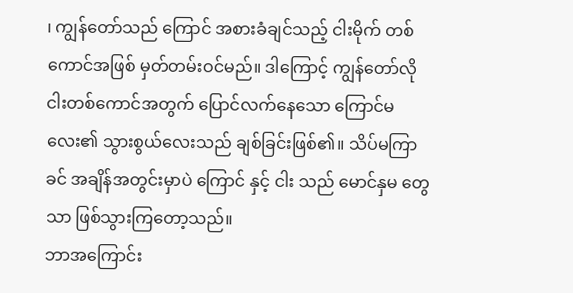၊ ကျွန်တော်သည် ကြောင် အစားခံချင်သည့် ငါးမိုက် တစ်ကောင်အဖြစ် မှတ်တမ်းဝင်မည်။ ဒါကြောင့် ကျွန်တော်လို ငါးတစ်ကောင်အတွက် ပြောင်လက်နေသော ကြောင်မလေး၏ သွားစွယ်လေးသည် ချစ်ခြင်းဖြစ်၏။ သိပ်မကြာခင် အချိန်အတွင်းမှာပဲ ကြောင် နှင့် ငါး သည် မောင်နှမ တွေသာ ဖြစ်သွားကြတော့သည်။
ဘာအကြောင်း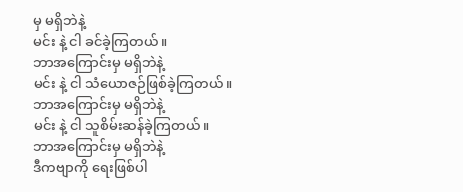မှ မရှိဘဲနဲ့
မင်း နဲ့ ငါ ခင်ခဲ့ကြတယ်။
ဘာအကြောင်းမှ မရှိဘဲနဲ့
မင်း နဲ့ ငါ သံယောဇဉ်ဖြစ်ခဲ့ကြတယ်။
ဘာအကြောင်းမှ မရှိဘဲနဲ့
မင်း နဲ့ ငါ သူစိမ်းဆန်ခဲ့ကြတယ်။
ဘာအကြောင်းမှ မရှိဘဲနဲ့
ဒီကဗျာကို ရေးဖြစ်ပါ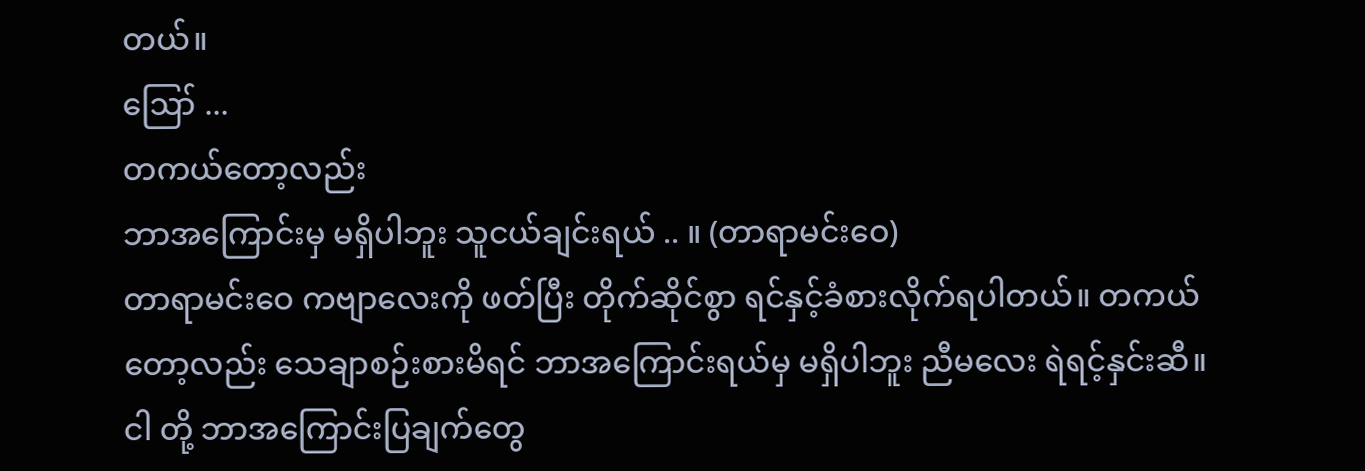တယ်။
ဪ ...
တကယ်တော့လည်း
ဘာအကြောင်းမှ မရှိပါဘူး သူငယ်ချင်းရယ် .. ။ (တာရာမင်းဝေ)
တာရာမင်းဝေ ကဗျာလေးကို ဖတ်ပြီး တိုက်ဆိုင်စွာ ရင်နှင့်ခံစားလိုက်ရပါတယ်။ တကယ်တော့လည်း သေချာစဉ်းစားမိရင် ဘာအကြောင်းရယ်မှ မရှိပါဘူး ညီမလေး ရဲရင့်နှင်းဆီ။ ငါ တို့ ဘာအကြောင်းပြချက်တွေ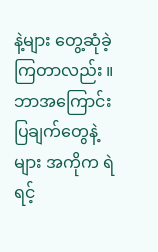နဲ့များ တွေ့ဆုံခဲ့ကြတာလည်း ။ ဘာအကြောင်းပြချက်တွေနဲ့များ အကိုက ရဲရင့်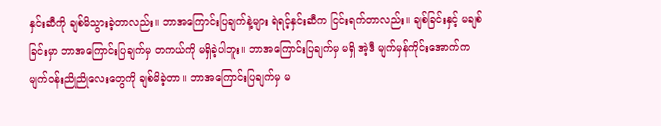နှင်းဆီကို ချစ်မိသွားခဲ့တာလည်း။ ဘာအကြောင်းပြချက်နဲ့များ ရဲရင့်နှင်းဆီက ငြင်းရက်တာလည်း။ ချစ်ခြင်းနှင့် မချစ်ခြင်းမှာ ဘာအကြောင်းပြချက်မှ တကယ်ကို မရှိခဲ့ပါဘူး။ ဘာအကြောင်းပြချက်မှ မရှိ အဲ့ဒီ မျက်မှန်ကိုင်းအောက်က မျက်ဝန်းညိုညိုလေးတွေကို ချစ်မိခဲ့တာ။ ဘာအကြောင်းပြချက်မှ မ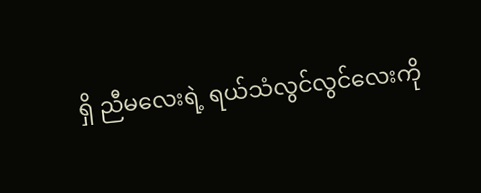ရှိ ညီမလေးရဲ့ ရယ်သံလွင်လွင်လေးကို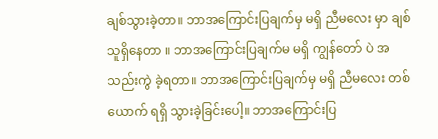ချစ်သွားခဲ့တာ။ ဘာအကြောင်းပြချက်မှ မရှိ ညီမလေး မှာ ချစ်သူရှိနေတာ ။ ဘာအကြောင်းပြချက်မ မရှိ ကျွန်တော် ပဲ အသည်းကွဲ ခဲ့ရတာ။ ဘာအကြောင်းပြချက်မှ မရှိ ညီမလေး တစ်ယောက် ရရှိ သွားခဲ့ခြင်းပေါ့။ ဘာအကြောင်းပြ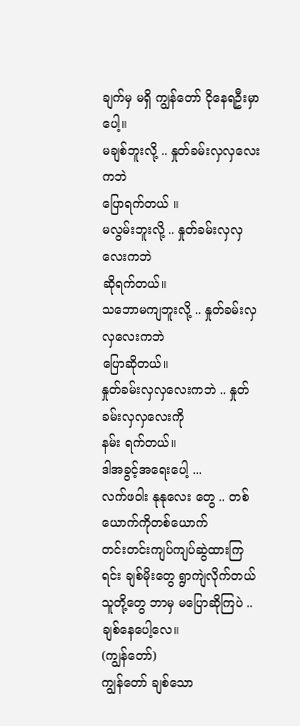ချက်မှ မရှိ ကျွန်တော် ငိုနေရဦးမှာပေါ့။
မချစ်ဘူးလို့ .. နှုတ်ခမ်းလှလှလေးကဘဲ
ပြောရက်တယ် ။
မလွမ်းဘူးလို့ .. နှုတ်ခမ်းလှလှလေးကဘဲ
ဆိုရက်တယ်။
သဘောမကျဘူးလို့ .. နှုတ်ခမ်းလှလှလေးကဘဲ
ပြောဆိုတယ်။
နှုတ်ခမ်းလှလှလေးကဘဲ .. နှုတ်ခမ်းလှလှလေးကို
နမ်း ရက်တယ်။
ဒါအခွင့်အရေးပေါ့ ...
လက်ဖဝါး နုနုလေး တွေ .. တစ်ယောက်ကိုတစ်ယောက်
တင်းတင်းကျပ်ကျပ်ဆွဲထားကြရင်း ချစ်မိုးတွေ ရွာကျဲလိုက်တယ်
သူတို့တွေ ဘာမှ မပြောဆိုကြပဲ .. ချစ်နေပေါ့လေ။
(ကျွန်တော်)
ကျွန်တော် ချစ်သော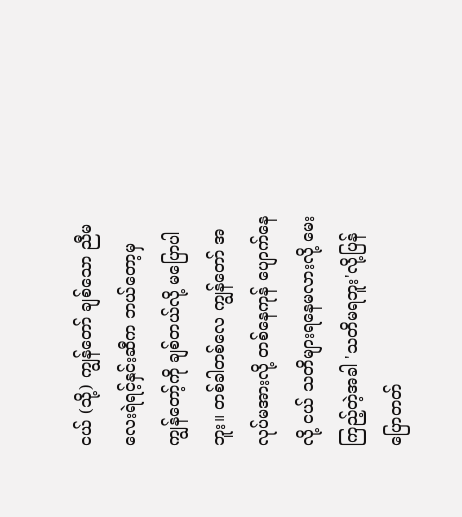ငယ် (သို့) ကျွန်တော် ချစ်သော ညီမလေးရဲရင့်နှင်းဆီက ဘယ်တော့မှ ကျွန်တော့်ကို ချစ်တယ်လို့ မပြောပါဘူး။ တစ်ခါတစ်လေ ကျွန်တော် အလုပ်မအားလို့ တစ်နေကုန် ပျောက်နေလို့ ငယ် သတိများရနေမလားလို့ မေးကြည့်တဲ့အခါ 'သတိမရဘူး'လို့ပြန်ပြောတတ်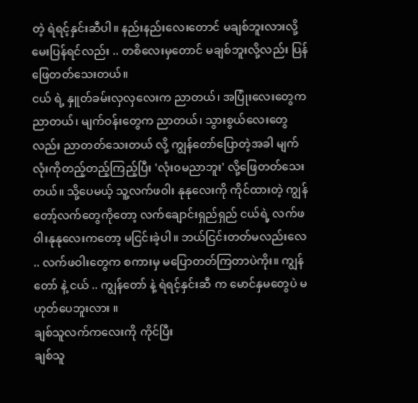တဲ့ ရဲရင့်နှင်းဆီပါ။ နည်းနည်းလေးတောင် မချစ်ဘူးလားလို့ မေးပြန်ရင်လည်း .. တစိလေးမှတောင် မချစ်ဘူးလို့လည်း ပြန်ဖြေတတ်သေးတယ်။
ငယ် ရဲ့ နှူတ်ခမ်းလှလှလေးက ညာတယ်၊ အပြုံးလေးတွေက ညာတယ်၊ မျက်ဝန်းတွေက ညာတယ်၊ သွားစွယ်လေးတွေလည်း ညာတတ်သေးတယ် လို့ ကျွန်တော်ပြောတဲ့အခါ မျက်လုံးကိုတည့်တည့်ကြည့်ပြီး 'လုံး၀မညာဘူး' လို့ဖြေတတ်သေးတယ်။ သို့ပေမယ့် သူ့လက်ဖဝါး နုနုလေးကို ကိုင်ထားတဲ့ ကျွန်တော့်လက်တွေကိုတော့ လက်ချောင်းရှည်ရှည် ငယ်ရဲ့ လက်ဖဝါးနုနုလေးကတော့ မငြင်းခဲ့ပါ။ ဘယ်ငြင်းတတ်မလည်းလေ .. လက်ဖဝါးတွေက စကားမှ မပြောတတ်ကြတာပဲကိုး။ ကျွန်တော် နဲ့ ငယ် .. ကျွန်တော် နဲ့ ရဲရင့်နှင်းဆီ က မောင်နှမတွေပဲ မဟုတ်ပေဘူးလား ။
ချစ်သူလက်ကလေးကို ကိုင်ပြီး
ချစ်သူ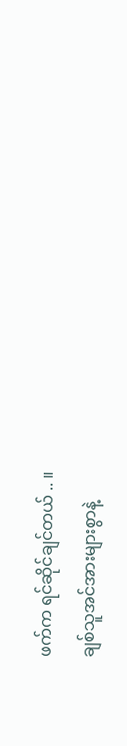ဖက်က ရင်ဆိုင်ချင်တယ် .. ။
ချစ်သူအင်အားများစွာနဲ့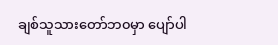ချစ်သူသားတော်ဘ၀မှာ ပျော်ပါ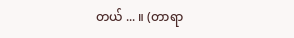တယ် ... ။ (တာရာ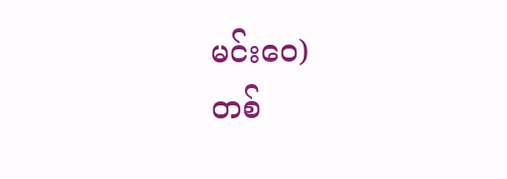မင်းဝေ)
တစ်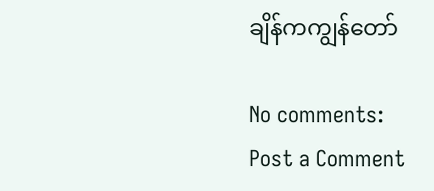ချိန်ကကျွန်တော်

No comments:
Post a Comment